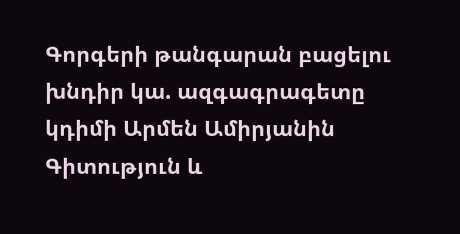Գորգերի թանգարան բացելու խնդիր կա. ազգագրագետը կդիմի Արմեն Ամիրյանին
Գիտություն և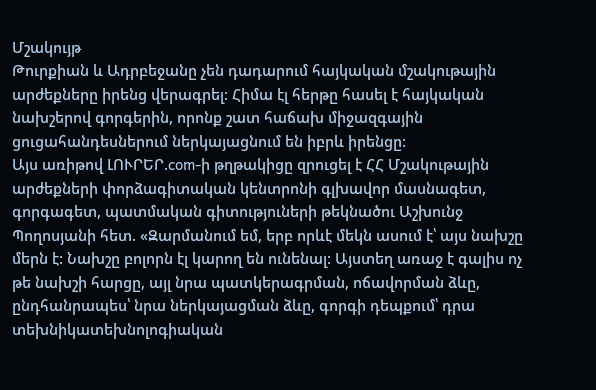Մշակույթ
Թուրքիան և Ադրբեջանը չեն դադարում հայկական մշակութային արժեքները իրենց վերագրել: Հիմա էլ հերթը հասել է հայկական նախշերով գորգերին, որոնք շատ հաճախ միջազգային ցուցահանդեսներում ներկայացնում են իբրև իրենցը:
Այս առիթով ԼՈՒՐԵՐ.com-ի թղթակիցը զրուցել է ՀՀ Մշակութային արժեքների փորձագիտական կենտրոնի գլխավոր մասնագետ, գորգագետ, պատմական գիտություների թեկնածու Աշխունջ Պողոսյանի հետ. «Զարմանում եմ, երբ որևէ մեկն ասում է՝ այս նախշը մերն է: Նախշը բոլորն էլ կարող են ունենալ: Այստեղ առաջ է գալիս ոչ թե նախշի հարցը, այլ նրա պատկերագրման, ոճավորման ձևը, ընդհանրապես՝ նրա ներկայացման ձևը, գորգի դեպքում՝ դրա տեխնիկատեխնոլոգիական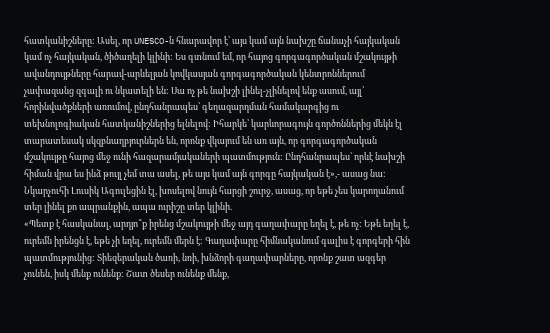հատկանիշները: Ասել, որ UNESCO-ն հնարավոր է՝ այս կամ այն նախշը ճանաչի հայկական կամ ոչ հայկական, ծիծաղելի կլինի: Ես գտնում եմ, որ հայոց գորգագործական մշակույթի ավանդույթները հարավ-արևելյան կովկասյան գորգագործական կենտրոններում չափազանց զգալի ու նկատելի են: Սա ոչ թե նախշի լինել-չլինելով ենք ասում, այլ՝ հորինվածքների առումով, ընդհանրապես՝ գեղազարդման համակարգից ու տեխնոլոգիական հատկանիշներից ելնելով: Իհարկե՝ կարևորագույն գործոններից մեկն էլ տարատեսակ սկզբնաղբյուրներն են, որոնք վկայում են առ այն, որ գորգագործական մշակույթը հայոց մեջ ունի հազարամյակաների պատմություն: Ընդհանրապես՝ որևէ նախշի հիման վրա ես ինձ թույլ չեմ տա ասել, թե այս կամ այն գորգը հայկական է»,- ասաց նա:
Նկարչուհի Լուսիկ Ագուլեցին էլ, խոսելով նույն հարցի շուրջ, ասաց, որ եթե չես կարողանում տեր լինել քո ապրանքին, ապա ուրիշը տեր կլինի.
«Պետք է հասկանալ, արդյո՞ք իրենց մշակույթի մեջ այդ գաղափարը եղել է, թե ոչ: Եթե եղել է, ուրեմն իրենցն է, եթե չի եղել, ուրեմն մերն է: Գաղափարը հիմնականում գալիս է գորգերի հին պատմությունից: Տիեզերական ծառի, նռի, խնձորի գաղափարները, որոնք շատ ազգեր չունեն, իսկ մենք ունենք: Շատ ծեսեր ունենք մենք,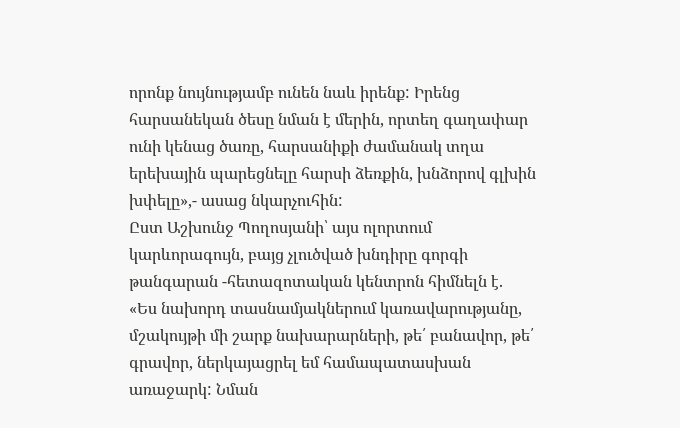որոնք նույնությամբ ունեն նաև իրենք: Իրենց հարսանեկան ծեսը նման է մերին, որտեղ գաղափար ունի կենաց ծառը, հարսանիքի ժամանակ տղա երեխային պարեցնելը հարսի ձեռքին, խնձորով գլխին խփելը»,- ասաց նկարչուհին:
Ըստ Աշխունջ Պողոսյանի՝ այս ոլորտում կարևորագույն, բայց չլուծված խնդիրը գորգի թանգարան -հետազոտական կենտրոն հիմնելն է.
«Ես նախորդ տասնամյակներում կառավարությանը, մշակույթի մի շարք նախարարների, թե՛ բանավոր, թե՛ գրավոր, ներկայացրել եմ համապատասխան առաջարկ: Նման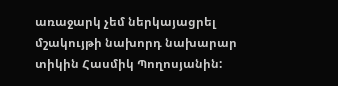առաջարկ չեմ ներկայացրել մշակույթի նախորդ նախարար տիկին Հասմիկ Պողոսյանին: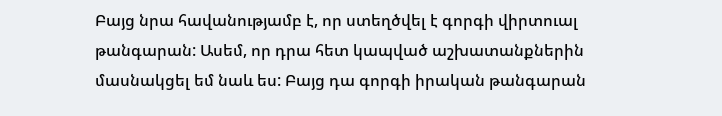Բայց նրա հավանությամբ է, որ ստեղծվել է գորգի վիրտուալ թանգարան: Ասեմ, որ դրա հետ կապված աշխատանքներին մասնակցել եմ նաև ես: Բայց դա գորգի իրական թանգարան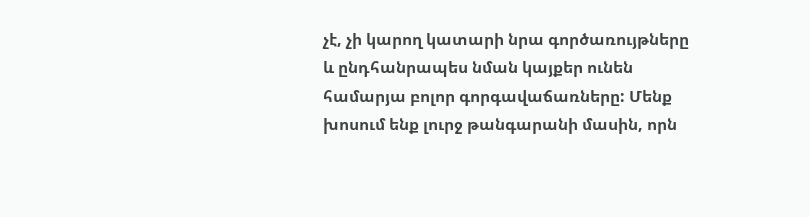չէ, չի կարող կատարի նրա գործառույթները և ընդհանրապես նման կայքեր ունեն համարյա բոլոր գորգավաճառները: Մենք խոսում ենք լուրջ թանգարանի մասին, որն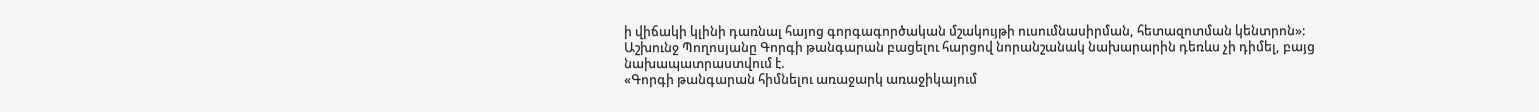ի վիճակի կլինի դառնալ հայոց գորգագործական մշակույթի ուսումնասիրման, հետազոտման կենտրոն»:
Աշխունջ Պողոսյանը Գորգի թանգարան բացելու հարցով նորանշանակ նախարարին դեռևս չի դիմել, բայց նախապատրաստվում է.
«Գորգի թանգարան հիմնելու առաջարկ առաջիկայում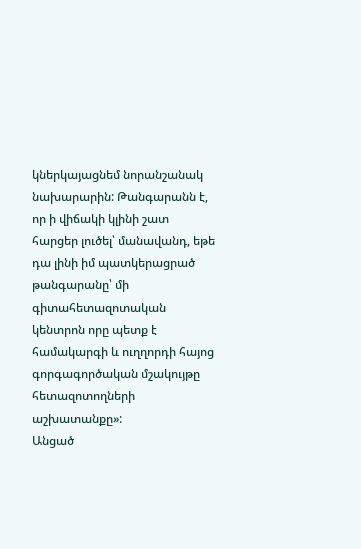կներկայացնեմ նորանշանակ նախարարին: Թանգարանն է, որ ի վիճակի կլինի շատ հարցեր լուծել՝ մանավանդ, եթե դա լինի իմ պատկերացրած թանգարանը՝ մի գիտահետազոտական կենտրոն որը պետք է համակարգի և ուղղորդի հայոց գորգագործական մշակույթը հետազոտողների աշխատանքը»:
Անցած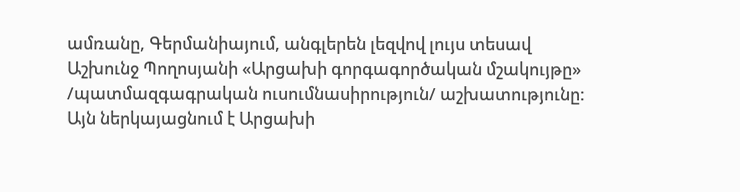ամռանը, Գերմանիայում, անգլերեն լեզվով լույս տեսավ Աշխունջ Պողոսյանի «Արցախի գորգագործական մշակույթը» /պատմազգագրական ուսումնասիրություն/ աշխատությունը: Այն ներկայացնում է Արցախի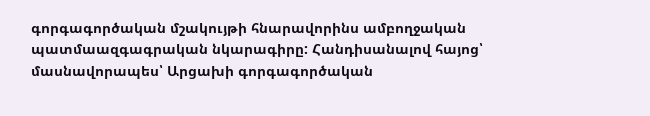գորգագործական մշակույթի հնարավորինս ամբողջական պատմաազգագրական նկարագիրը: Հանդիսանալով հայոց՝ մասնավորապես՝ Արցախի գորգագործական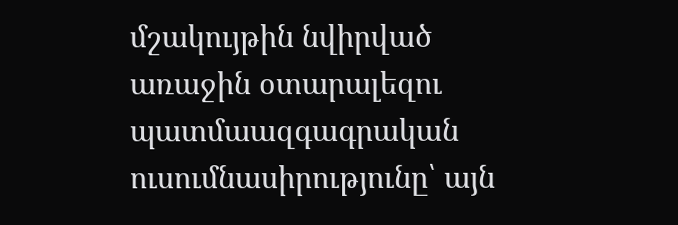մշակույթին նվիրված առաջին օտարալեզու պատմաազգագրական ուսումնասիրությունը՝ այն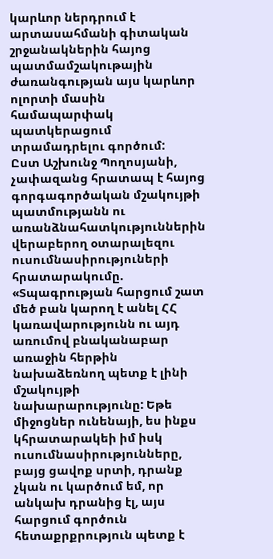կարևոր ներդրում է արտասահմանի գիտական շրջանակներին հայոց պատմամշակութային ժառանգության այս կարևոր ոլորտի մասին համապարփակ պատկերացում տրամադրելու գործում:
Ըստ Աշխունջ Պողոսյանի, չափազանց հրատապ է հայոց գորգագործական մշակույթի պատմությանն ու առանձնահատկություններին վերաբերող օտարալեզու ուսումնասիրություների հրատարակումը. «Տպագրության հարցում շատ մեծ բան կարող է անել ՀՀ կառավարությունն ու այդ առումով բնականաբար առաջին հերթին նախաձեռնող պետք է լինի մշակույթի նախարարությունը: Եթե միջոցներ ունենայի, ես ինքս կհրատարակեի իմ իսկ ուսումնասիրությունները, բայց ցավոք սրտի, դրանք չկան ու կարծում եմ, որ անկախ դրանից էլ, այս հարցում գործուն հետաքրքրություն պետք է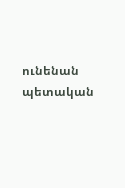ունենան պետական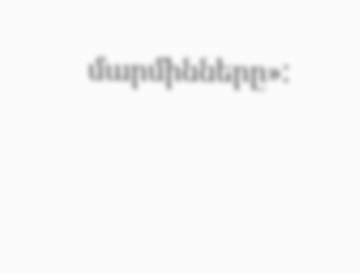մարմինները»: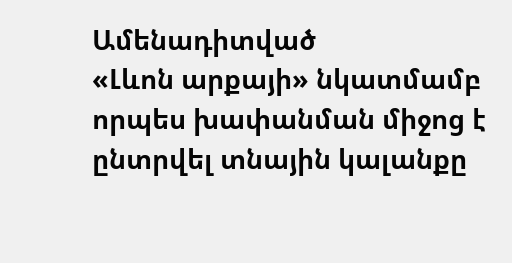Ամենադիտված
«Լևոն արքայի» նկատմամբ որպես խափանման միջոց է ընտրվել տնային կալանքը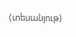(տեսանյութ)